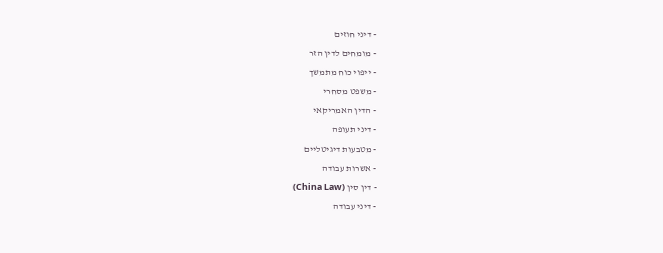- דיני חוזים
- מומחים לדין הזר
- ייפוי כוח מתמשך
- משפט מסחרי
- הדין האמריקאי
- דיני תעופה
- מטבעות דיגיטליים
- אשרות עבודה
- דין סין (China Law)
- דיני עבודה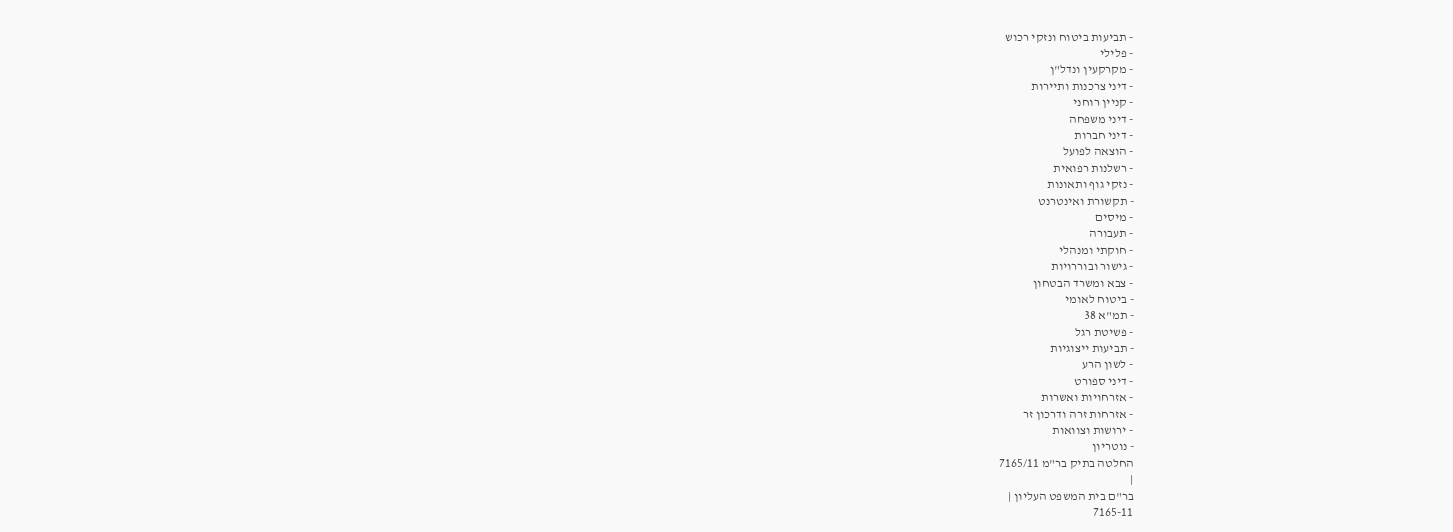- תביעות ביטוח ונזקי רכוש
- פלילי
- מקרקעין ונדל"ן
- דיני צרכנות ותיירות
- קניין רוחני
- דיני משפחה
- דיני חברות
- הוצאה לפועל
- רשלנות רפואית
- נזקי גוף ותאונות
- תקשורת ואינטרנט
- מיסים
- תעבורה
- חוקתי ומנהלי
- גישור ובוררויות
- צבא ומשרד הבטחון
- ביטוח לאומי
- תמ"א 38
- פשיטת רגל
- תביעות ייצוגיות
- לשון הרע
- דיני ספורט
- אזרחויות ואשרות
- אזרחות זרה ודרכון זר
- ירושות וצוואות
- נוטריון
החלטה בתיק בר"מ 7165/11
|
בר"ם בית המשפט העליון |
7165-11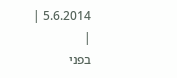5.6.2014 |
|
בפני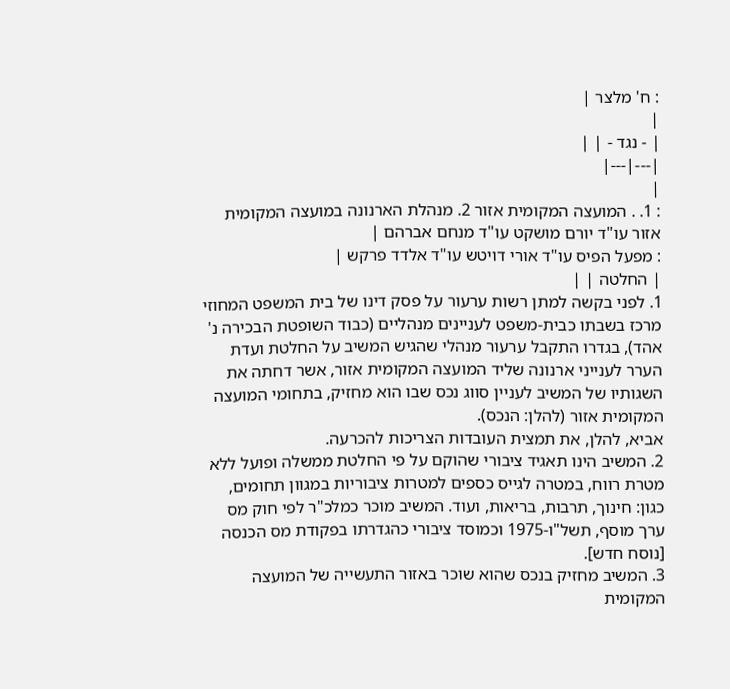: ח' מלצר |
|
| - נגד - | |
|---|---|
|
: 1. . המועצה המקומית אזור 2. מנהלת הארנונה במועצה המקומית אזור עו"ד יורם מושקט עו"ד מנחם אברהם |
: מפעל הפיס עו"ד אורי דויטש עו"ד אלדד פרקש |
| החלטה | |
1. לפני בקשה למתן רשות ערעור על פסק דינו של בית המשפט המחוזי מרכז בשבתו כבית-משפט לעניינים מנהליים (כבוד השופטת הבכירה נ' אהד), בגדרו התקבל ערעור מנהלי שהגיש המשיב על החלטת ועדת הערר לענייני ארנונה שליד המועצה המקומית אזור, אשר דחתה את השגותיו של המשיב לעניין סווג נכס שבו הוא מחזיק, בתחומי המועצה המקומית אזור (להלן: הנכס).
אביא, להלן, את תמצית העובדות הצריכות להכרעה.
2. המשיב הינו תאגיד ציבורי שהוקם על פי החלטת ממשלה ופועל ללא מטרת רווח, במטרה לגייס כספים למטרות ציבוריות במגוון תחומים, כגון: חינוך, תרבות, בריאות, ועוד. המשיב מוכר כמלכ"ר לפי חוק מס ערך מוסף, תשל"ו-1975 וכמוסד ציבורי כהגדרתו בפקודת מס הכנסה [נוסח חדש].
3. המשיב מחזיק בנכס שהוא שוכר באזור התעשייה של המועצה המקומית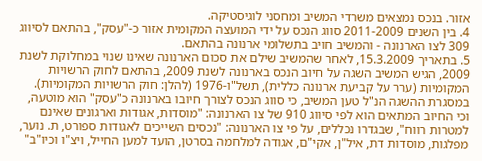אזור. בנכס נמצאים משרדי המשיב ומחסני לוגיסטיקה.
4. בין השנים 2011-2009 סווג הנכס על ידי המועצה המקומית אזור כ-"עסק", בהתאם לסיווג 309 לצו הארנונה - והמשיב חויב בתשלומי ארנונה בהתאם.
5. בתאריך 15.3.2009, לאחר שהמשיב שילם את סכום הארנונה שאינו שנוי במחלוקת לשנת 2009, הגיש המשיב השגה על חיוב הנכס בארנונה לשנת 2009, בהתאם לחוק הרשויות המקומיות (ערר על קביעת ארנונה כללית), תשל"ו-1976 (להלן: חוק הרשויות המקומיות). במסגרת ההשגה הנ"ל טען המשיב, כי סווג הנכס לצורך חיובו בארנונה כ"עסק" הוא מוטעה, וכי החיוב המתאים הוא לפי סיווג 910 של צו הארנונה: "מוסדות, אגודות וארגונים שאינם למטרות רווח", שבגדרו נכללים, על פי צו הארנונה: "נכסים השייכים לאגודות ספורט, ת. נוער, מפלגות, מוסדות דת, איל"ן, אקי"ם, אגודה למלחמה בסרטן, הועד למען החייל, ויצ"ו וכיו"ב"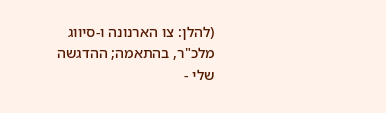(להלן: צו הארנונה ו-סיווג מלכ"ר, בהתאמה; ההדגשה שלי -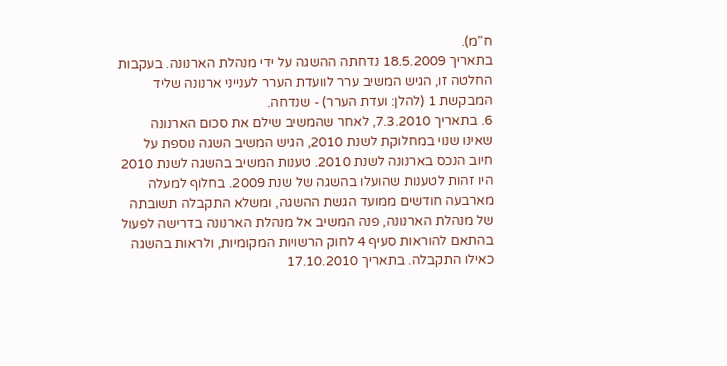ח"מ).
בתאריך 18.5.2009 נדחתה ההשגה על ידי מנהלת הארנונה. בעקבות החלטה זו, הגיש המשיב ערר לוועדת הערר לענייני ארנונה שליד המבקשת 1 (להלן: ועדת הערר) - שנדחה.
6. בתאריך 7.3.2010, לאחר שהמשיב שילם את סכום הארנונה שאינו שנוי במחלוקת לשנת 2010, הגיש המשיב השגה נוספת על חיוב הנכס בארנונה לשנת 2010. טענות המשיב בהשגה לשנת 2010 היו זהות לטענות שהועלו בהשגה של שנת 2009. בחלוף למעלה מארבעה חודשים ממועד הגשת ההשגה, ומשלא התקבלה תשובתה של מנהלת הארנונה, פנה המשיב אל מנהלת הארנונה בדרישה לפעול בהתאם להוראות סעיף 4 לחוק הרשויות המקומיות, ולראות בהשגה כאילו התקבלה. בתאריך 17.10.2010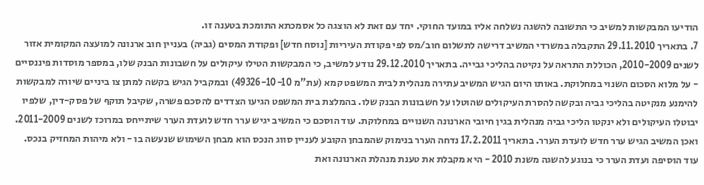הודיעו המבקשות למשיב כי התשובה להשגה נשלחה אליו במועד החוקי. יחד עם זאת לא הוצגה כל אסמכתא התומכת בטענה זו.
7. בתאריך 29.11.2010 התקבלה במשרדי המשיב דרישה לתשלום חוב/מס לפי פקודת העיריות [נוסח חדש] ופקודת המסים (גביה) בעניין חוב ארנונה למועצה המקומית אזור לשנים 2010-2009, הכוללת התראה על נקיטה בהליכי גבייה. בתאריך 29.12.2010 נודע למשיב, כי המבקשות הטילו עיקולים על חשבונות הבנק שלו, במספר מוסדות פיננסיים - על מלוא הסכום השנוי במחלוקת. באותו היום הגיש המשיב עתירה מנהלית לבית המשפט קמא (עת"מ 49326-10-10) ובמקביל הגיש בקשה למתן צו ביניים שיורה למבקשות להימנע מנקיטה בהליכי גביה ובקשה להסרת העיקולים שהוטלו על חשבונות הבנק שלו. בהמלצת בית המשפט הגיעו הצדדים להסכם פשרה, שקיבל תוקף של פסק-דין, שלפיו יבוטלו העיקולים ולא ינקטו הליכי גביה מנהלית בגין חיובי הארנונה השנויים במחלוקת. עוד הוסכם כי המשיב יגיש ערר חדש לועדת הערר שיתייחס במרוכז לשנים 2011-2009.
ואכן המשיב הגיש ערר חדש לועדת הערר. בתאריך 17.2.2011 נדחה הערר בנימוק שהמבחן הקובע לעניין סווג הנכס הוא מבחן השימוש שנעשה בו - ולא מיהות המחזיק בנכס. עוד הוסיפה ועדת הערר כי בנוגע להשגה משנת 2010 - היא מקבלת את טענת מנהלת הארנונה ואת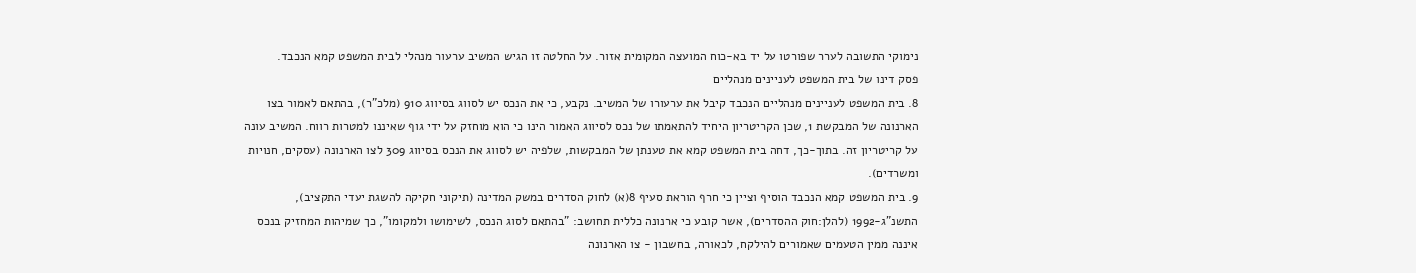נימוקי התשובה לערר שפורטו על יד בא-כוח המועצה המקומית אזור. על החלטה זו הגיש המשיב ערעור מנהלי לבית המשפט קמא הנכבד.
פסק דינו של בית המשפט לעניינים מנהליים
8. בית המשפט לעניינים מנהליים הנכבד קיבל את ערעורו של המשיב. נקבע, כי את הנכס יש לסווג בסיווג 910 (מלכ"ר), בהתאם לאמור בצו הארנונה של המבקשת 1, שכן הקריטריון היחיד להתאמתו של נכס לסיווג האמור הינו כי הוא מוחזק על ידי גוף שאיננו למטרות רווח. המשיב עונה על קריטריון זה. בתוך-כך, דחה בית המשפט קמא את טענתן של המבקשות, שלפיה יש לסווג את הנכס בסיווג 309 לצו הארנונה (עסקים, חנויות ומשרדים).
9. בית המשפט קמא הנכבד הוסיף וציין כי חרף הוראת סעיף 8(א) לחוק הסדרים במשק המדינה (תיקוני חקיקה להשגת יעדי התקציב), התשנ"ג-1992 (להלן:חוק ההסדרים), אשר קובע כי ארנונה כללית תחושב: "בהתאם לסוג הנכס, לשימושו ולמקומו", כך שמיהות המחזיק בנכס איננה ממין הטעמים שאמורים להילקח, לכאורה, בחשבון - צו הארנונה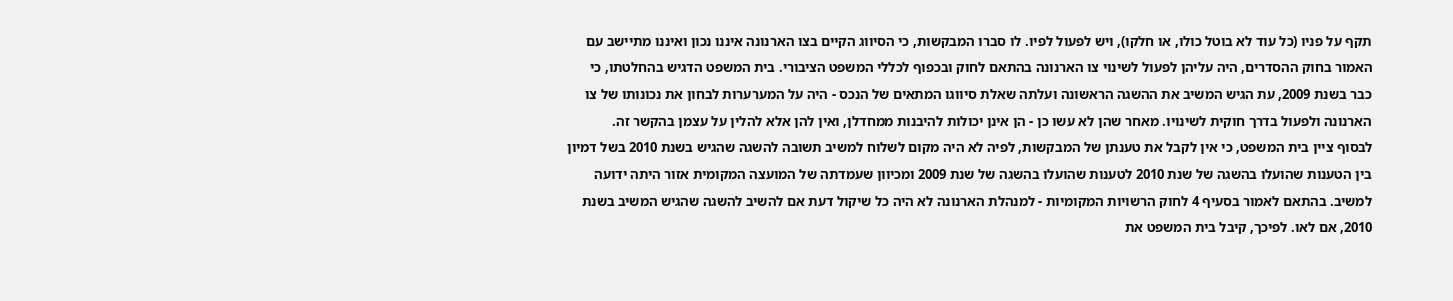תקף על פניו (כל עוד לא בוטל כולו, או חלקו), ויש לפעול לפיו. לו סברו המבקשות, כי הסיווג הקיים בצו הארנונה איננו נכון ואיננו מתיישב עם האמור בחוק ההסדרים, היה עליהן לפעול לשינוי צו הארנונה בהתאם לחוק ובכפוף לכללי המשפט הציבורי. בית המשפט הדגיש בהחלטתו, כי כבר בשנת 2009, עת הגיש המשיב את ההשגה הראשונה ועלתה שאלת סיווגו המתאים של הנכס - היה על המערערות לבחון את נכונותו של צו הארנונה ולפעול בדרך חוקית לשינויו. מאחר שהן לא עשו כן - הן אינן יכולות להיבנות ממחדלן, ואין להן אלא להלין על עצמן בהקשר זה.
לבסוף ציין בית המשפט, כי אין לקבל את טענתן של המבקשות, לפיה לא היה מקום לשלוח למשיב תשובה להשגה שהגיש בשנת 2010 בשל דמיון בין הטענות שהועלו בהשגה של שנת 2010 לטענות שהועלו בהשגה של שנת 2009 ומכיוון שעמדתה של המועצה המקומית אזור היתה ידועה למשיב. בהתאם לאמור בסעיף 4 לחוק הרשויות המקומיות - למנהלת הארנונה לא היה כל שיקול דעת אם להשיב להשגה שהגיש המשיב בשנת 2010, אם לאו. לפיכך, קיבל בית המשפט את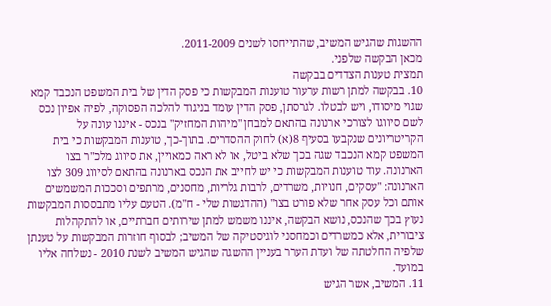ההשגות שהגיש המשיב, שהתייחסו לשנים 2011-2009.
מכאן הבקשה שלפני.
תמצית טענות הצדדים בבקשה
10. בבקשה למתן רשות ערעור טוענות המבקשות כי פסק הדין של בית המשפט הנכבד קמא שגוי מיסודו, ויש לבטלו. לגרסתן, פסק הדין עומד בניגוד להלכה הפסוקה, לפיה אפיון נכס לשם סיווגו לצורכי ארנונה בהתאם למבחן "מיהות המחזיק" בנכס - איננו עונה על הקריטריונים שנקבעו בסעיף 8(א) לחוק ההסדרים. בתוך-כך, טוענות המבקשות כי בית המשפט קמא הנכבד שגה בכך שלא ביטל, או לא ראה כמאויין, את סיווג מלכ"ר בצו הארנונה. עוד טוענות המבקשות כי יש לחייב את הנכס בארנונה בהתאם לסיווג 309 לצו הארנונה: "עסקים, חנויות, משרדים, לרבות גלריות, מחסנים, מרתפים וסככות המשמשים אותם וכל עסק אחר שלא פורט בצו" (ההדגשות שלי - ח"מ). הטעם עליו מתבססות המבקשות נעוץ בכך שהנכס, נושא הבקשה, איננו משמש למתן שירותים חברתיים, או להתקהלות ציבורית, אלא כמשרדים וכמחסני לוגיסטיקה של המשיב; לבסוף חוזרות המבקשות על טענתן שלפיה החלטתה של ועדת הערר בעניין ההשגה שהגיש המשיב לשנת 2010 - נשלחה אליו במועד.
11. המשיב, אשר הגיש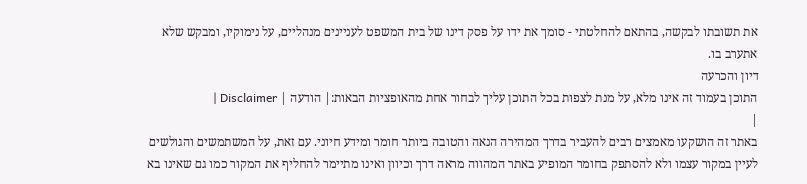את תשובתו לבקשה, בהתאם להחלטתי - סומך את ידו על פסק דינו של בית המשפט לעניינים מנהליים, על נימוקיו, ומבקש שלא אתערב בו.
דיון והכרעה
התוכן בעמוד זה אינו מלא, על מנת לצפות בכל התוכן עליך לבחור אחת מהאופציות הבאות:| הודעה | Disclaimer |
|
באתר זה הושקעו מאמצים רבים להעביר בדרך המהירה הנאה והטובה ביותר חומר ומידע חיוני. עם זאת, על המשתמשים והגולשים לעיין במקור עצמו ולא להסתפק בחומר המופיע באתר המהווה מראה דרך וכיוון ואינו מתיימר להחליף את המקור כמו גם שאינו בא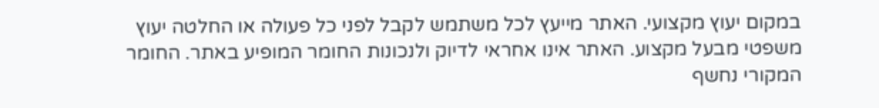במקום יעוץ מקצועי. האתר מייעץ לכל משתמש לקבל לפני כל פעולה או החלטה יעוץ משפטי מבעל מקצוע. האתר אינו אחראי לדיוק ולנכונות החומר המופיע באתר. החומר המקורי נחשף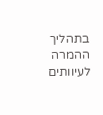בתהליך ההמרה לעיוותים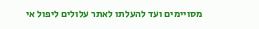מסויימים ועד להעלתו לאתר עלולים ליפול אי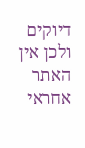דיוקים ולכן אין האתר אחראי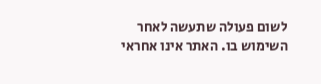לשום פעולה שתעשה לאחר השימוש בו. האתר אינו אחראי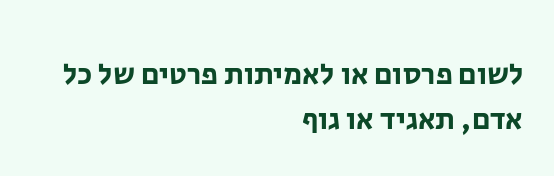לשום פרסום או לאמיתות פרטים של כל אדם, תאגיד או גוף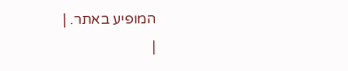המופיע באתר. |
|